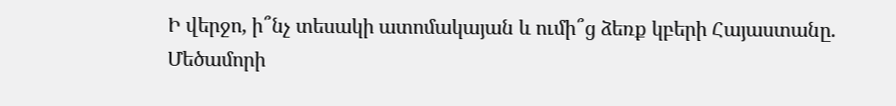Ի վերջո, ի՞նչ տեսակի ատոմակայան և ումի՞ց ձեռք կբերի Հայաստանը. Մեծամորի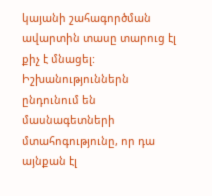կայանի շահագործման ավարտին տասը տարուց էլ քիչ է մնացել: Իշխանություններն ընդունում են մասնագետների մտահոգությունը, որ դա այնքան էլ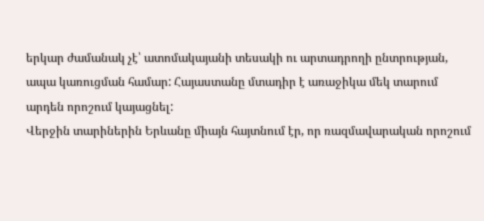երկար ժամանակ չէ՝ ատոմակայանի տեսակի ու արտադրողի ընտրության, ապա կառուցման համար: Հայաստանը մտադիր է առաջիկա մեկ տարում արդեն որոշում կայացնել:
Վերջին տարիներին Երևանը միայն հայտնում էր, որ ռազմավարական որոշում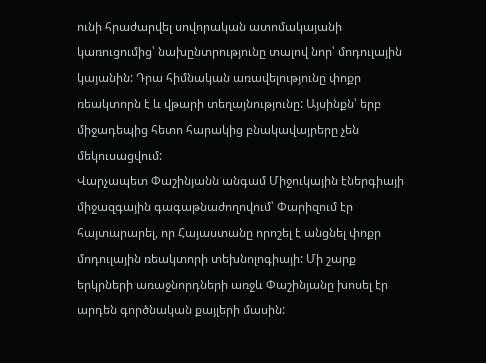ունի հրաժարվել սովորական ատոմակայանի կառուցումից՝ նախընտրությունը տալով նոր՝ մոդուլային կայանին: Դրա հիմնական առավելությունը փոքր ռեակտորն է և վթարի տեղայնությունը: Այսինքն՝ երբ միջադեպից հետո հարակից բնակավայրերը չեն մեկուսացվում:
Վարչապետ Փաշինյանն անգամ Միջուկային էներգիայի միջազգային գագաթնաժողովում՝ Փարիզում էր հայտարարել, որ Հայաստանը որոշել է անցնել փոքր մոդուլային ռեակտորի տեխնոլոգիայի: Մի շարք երկրների առաջնորդների առջև Փաշինյանը խոսել էր արդեն գործնական քայլերի մասին: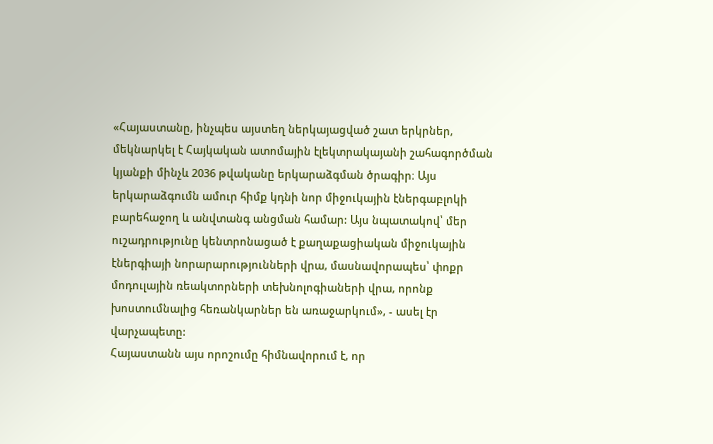«Հայաստանը, ինչպես այստեղ ներկայացված շատ երկրներ, մեկնարկել է Հայկական ատոմային էլեկտրակայանի շահագործման կյանքի մինչև 2036 թվականը երկարաձգման ծրագիր։ Այս երկարաձգումն ամուր հիմք կդնի նոր միջուկային էներգաբլոկի բարեհաջող և անվտանգ անցման համար: Այս նպատակով՝ մեր ուշադրությունը կենտրոնացած է քաղաքացիական միջուկային էներգիայի նորարարությունների վրա, մասնավորապես՝ փոքր մոդուլային ռեակտորների տեխնոլոգիաների վրա, որոնք խոստումնալից հեռանկարներ են առաջարկում», - ասել էր վարչապետը:
Հայաստանն այս որոշումը հիմնավորում է, որ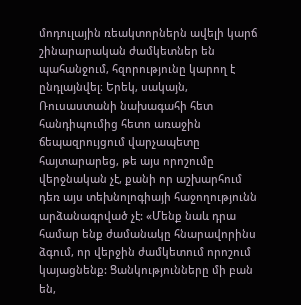մոդուլային ռեակտորներն ավելի կարճ շինարարական ժամկետներ են պահանջում, հզորությունը կարող է ընդլայնվել։ Երեկ, սակայն, Ռուսաստանի նախագահի հետ հանդիպումից հետո առաջին ճեպազրույցում վարչապետը հայտարարեց, թե այս որոշումը վերջնական չէ, քանի որ աշխարհում դեռ այս տեխնոլոգիայի հաջողությունն արձանագրված չէ: «Մենք նաև դրա համար ենք ժամանակը հնարավորինս ձգում, որ վերջին ժամկետում որոշում կայացնենք: Ցանկությունները մի բան են,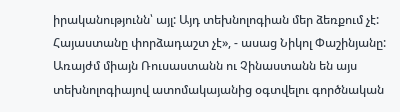իրականությունն՝ այլ: Այդ տեխնոլոգիան մեր ձեռքում չէ: Հայաստանը փորձադաշտ չէ», - ասաց Նիկոլ Փաշինյանը:
Առայժմ միայն Ռուսաստանն ու Չինաստանն են այս տեխնոլոգիայով ատոմակայանից օգտվելու գործնական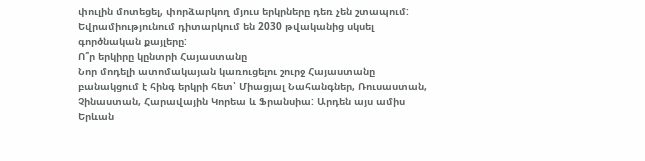փուլին մոտեցել, փորձարկող մյուս երկրները դեռ չեն շտապում: Եվրամիությունում դիտարկում են 2030 թվականից սկսել գործնական քայլերը:
Ո՞ր երկիրը կընտրի Հայաստանը
Նոր մոդելի ատոմակայան կառուցելու շուրջ Հայաստանը բանակցում է հինգ երկրի հետ՝ Միացյալ Նահանգներ, Ռուսաստան, Չինաստան, Հարավային Կորեա և Ֆրանսիա: Արդեն այս ամիս Երևան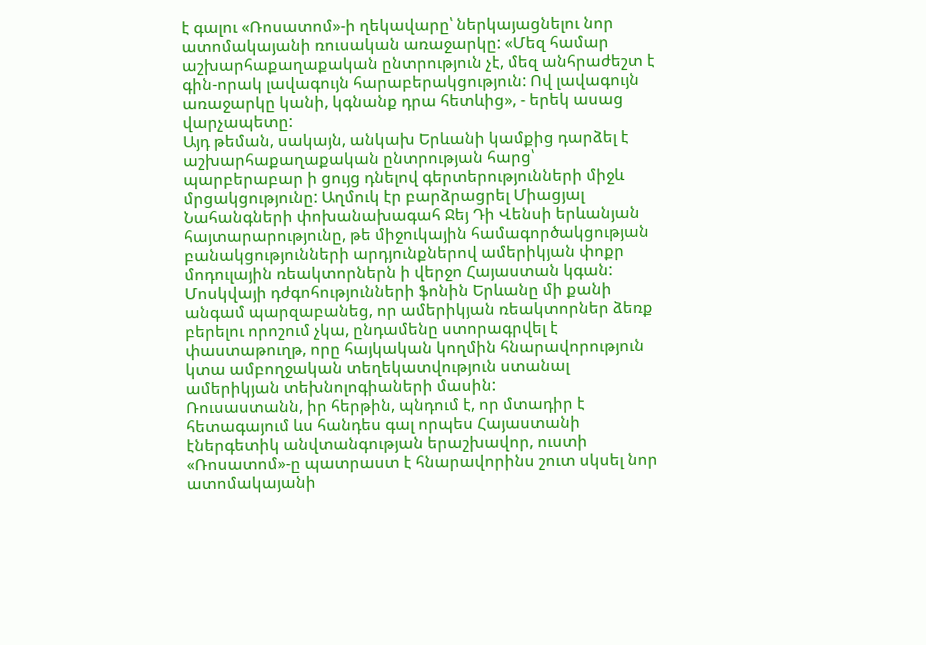է գալու «Ռոսատոմ»-ի ղեկավարը՝ ներկայացնելու նոր ատոմակայանի ռուսական առաջարկը: «Մեզ համար աշխարհաքաղաքական ընտրություն չէ, մեզ անհրաժեշտ է գին-որակ լավագույն հարաբերակցություն: Ով լավագույն առաջարկը կանի, կգնանք դրա հետևից», - երեկ ասաց վարչապետը:
Այդ թեման, սակայն, անկախ Երևանի կամքից դարձել է աշխարհաքաղաքական ընտրության հարց՝ պարբերաբար ի ցույց դնելով գերտերությունների միջև մրցակցությունը: Աղմուկ էր բարձրացրել Միացյալ Նահանգների փոխանախագահ Ջեյ Դի Վենսի երևանյան հայտարարությունը, թե միջուկային համագործակցության բանակցությունների արդյունքներով ամերիկյան փոքր մոդուլային ռեակտորներն ի վերջո Հայաստան կգան: Մոսկվայի դժգոհությունների ֆոնին Երևանը մի քանի անգամ պարզաբանեց, որ ամերիկյան ռեակտորներ ձեռք բերելու որոշում չկա, ընդամենը ստորագրվել է փաստաթուղթ, որը հայկական կողմին հնարավորություն կտա ամբողջական տեղեկատվություն ստանալ ամերիկյան տեխնոլոգիաների մասին:
Ռուսաստանն, իր հերթին, պնդում է, որ մտադիր է հետագայում ևս հանդես գալ որպես Հայաստանի էներգետիկ անվտանգության երաշխավոր, ուստի «Ռոսատոմ»-ը պատրաստ է հնարավորինս շուտ սկսել նոր ատոմակայանի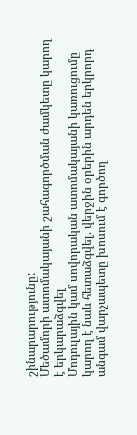շինարարությունը:
Մեծամորի ատոմակայանի շահագործման ժամկետը կարող է երկարաձգվել
Մոդուլային կամ սովորական ատոմակայանի կառուցումը կարող է նաև հետաձգվել. վերջին օրերին արդեն երկրորդ անգամ վարչապետը խոսում է գործող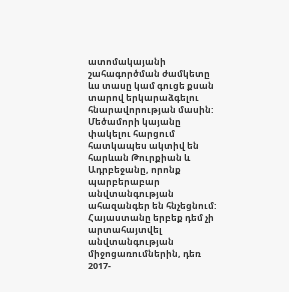ատոմակայանի շահագործման ժամկետը ևս տասը կամ գուցե քսան տարով երկարաձգելու հնարավորության մասին: Մեծամորի կայանը փակելու հարցում հատկապես ակտիվ են հարևան Թուրքիան և Ադրբեջանը, որոնք պարբերաբար անվտանգության ահազանգեր են հնչեցնում: Հայաստանը երբեք դեմ չի արտահայտվել անվտանգության միջոցառումներին, դեռ 2017-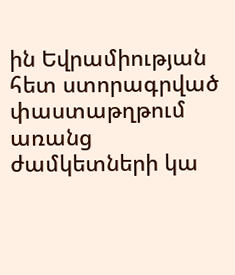ին Եվրամիության հետ ստորագրված փաստաթղթում առանց ժամկետների կա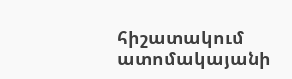հիշատակում ատոմակայանի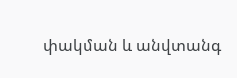փակման և անվտանգ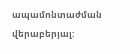ապամոնտաժման վերաբերյալ: